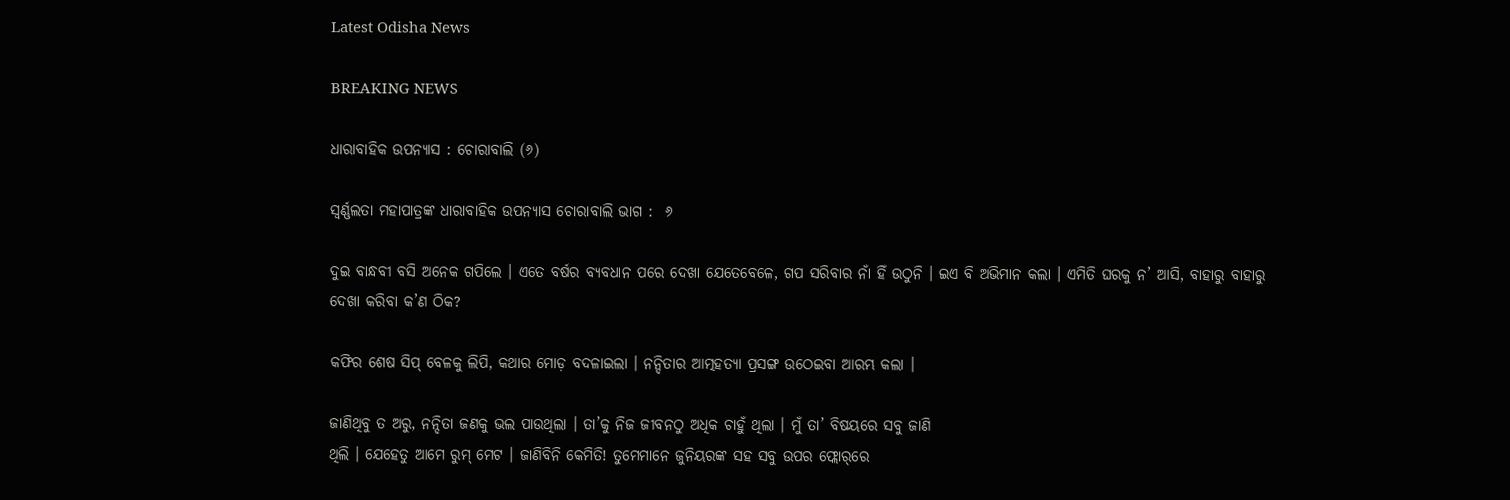Latest Odisha News

BREAKING NEWS

ଧାରାବାହିକ ଉପନ୍ୟାସ : ଚୋରାବାଲି (୬)

ସ୍ୱର୍ଣ୍ଣଲତା ମହାପାତ୍ରଙ୍କ ଧାରାବାହିକ ଉପନ୍ୟାସ ଚୋରାବାଲି ଭାଗ :  ୬

ଦୁଇ ବାନ୍ଧବୀ ବସି ଅନେକ ଗପିଲେ । ଏତେ ବର୍ଷର ବ୍ୟବଧାନ ପରେ ଦେଖା ଯେତେବେଳେ, ଗପ ସରିବାର ନାଁ ହିଁ ଉଠୁନି । ଇଏ ବି ଅଭିମାନ କଲା । ଏମିତି ଘରକୁ ନ’ ଆସି, ବାହାରୁ ବାହାରୁ ଦେଖା କରିବା କ’ଣ ଠିକ?

କଫିର ଶେଷ ସିପ୍ ବେଳକୁ ଲିପି, କଥାର ମୋଡ଼ ବଦଳାଇଲା । ନନ୍ଦିତାର ଆତ୍ମହତ୍ୟା ପ୍ରସଙ୍ଗ ଉଠେଇବା ଆରମ୍ଭ କଲା ।

ଜାଣିଥିବୁ ତ ଅରୁ, ନନ୍ଦିତା ଜଣକୁ ଭଲ ପାଉଥିଲା । ତା’କୁ ନିଜ ଜୀବନଠୁ ଅଧିକ ଚାହୁଁ ଥିଲା । ମୁଁ ତା’ ବିଷୟରେ ସବୁ ଜାଣି
ଥିଲି । ଯେହେତୁ ଆମେ ରୁମ୍ ମେଟ । ଜାଣିବିନି କେମିତି! ତୁମେମାନେ ଜୁନିୟରଙ୍କ ସହ ସବୁ ଉପର ଫ୍ଲୋର୍‌ରେ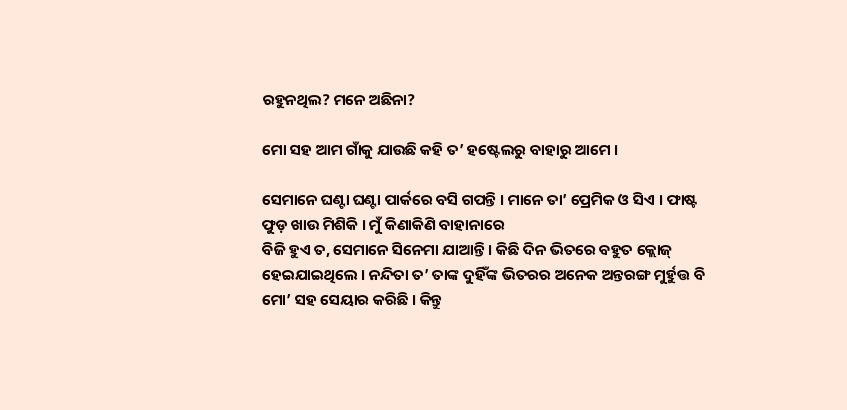ରହୁନଥିଲ? ମନେ ଅଛିନା?

ମୋ ସହ ଆମ ଗାଁକୁ ଯାଉଛି କହି ତ’ ହଷ୍ଟେଲରୁ ବାହାରୁ ଆମେ ।

ସେମାନେ ଘଣ୍ଟା ଘଣ୍ଟା ପାର୍କରେ ବସି ଗପନ୍ତି । ମାନେ ତା’ ପ୍ରେମିକ ଓ ସିଏ । ଫାଷ୍ଟ ଫୁଡ଼ ଖାଉ ମିଶିକି । ମୁଁ କିଣାକିଣି ବାହାନାରେ
ବିଜି ହୁଏ ତ, ସେମାନେ ସିନେମା ଯାଆନ୍ତି । କିଛି ଦିନ ଭିତରେ ବହୁତ କ୍ଲୋଜ୍ ହେଇଯାଇଥିଲେ । ନନ୍ଦିତା ତ’ ତାଙ୍କ ଦୁହିଁଙ୍କ ଭିତରର ଅନେକ ଅନ୍ତରଙ୍ଗ ମୁର୍ହୁତ୍ତ ବି ମୋ’ ସହ ସେୟାର କରିଛି । କିନ୍ତୁ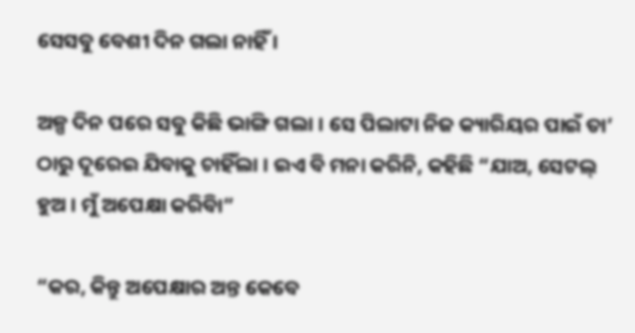ସେସବୁ ବେଶୀ ଦିନ ଗଲା ନାହିଁ ।

ଅଳ୍ପ ଦିନ ପରେ ସବୁ କିଛି ଭାଙ୍ଗି ଗଲା । ସେ ପିଲାଟା ନିଜ କ୍ୟାରିୟର ପାଇଁ ତା’ ଠାରୁ ଦୂରେଇ ଯିବାକୁ ଚାହିଁଲା । ଇଏ ବି ମନା କରିନି, କହିଛି “ଯାଅ, ସେଟଲ୍‌ ହୁଅ । ମୁଁ ଅପେକ୍ଷା କରିବିା”

“କର, କିନ୍ତୁ ଅପେକ୍ଷାର ଅନ୍ତ କେବେ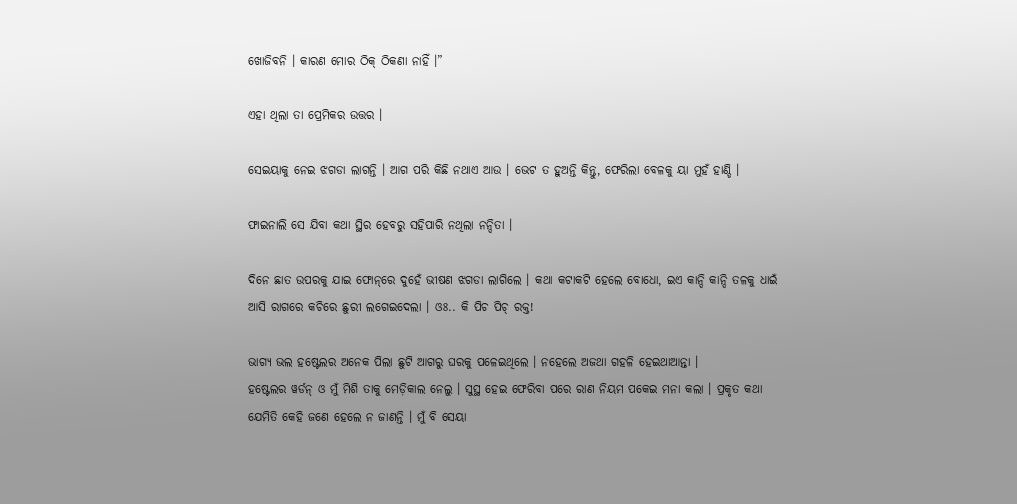ଖୋଜିବନି । କାରଣ ମୋର ଠିକ୍ ଠିକଣା ନାହିଁ ।”

ଏହା ଥିଲା ତା ପ୍ରେମିକର ଉତ୍ତର ।

ସେଇୟାକୁ ନେଇ ଝଗଡା ଲାଗନ୍ତି । ଆଗ ପରି କିଛି ନଥାଏ ଆଉ । ଭେଟ ତ ହୁଅନ୍ତି କିନ୍ତୁ, ଫେରିଲା ବେଳକୁ ୟା ମୁହଁ ହାଣ୍ଡି ।

ଫାଇନାଲି ସେ ଯିବା କଥା ସ୍ଥିର ହେବରୁ ସହିପାରି ନଥିଲା ନନ୍ଦିତା ।

ଦିନେ ଛାତ ଉପରକୁ ଯାଇ ଫୋନ୍‌ରେ ଦୁହେଁ ଭୀଷଣ ଝଗଡା ଲାଗିଲେ । କଥା କଟାକଟି ହେଲେ ବୋଧୋ, ଇଏ କାନ୍ଦି କାନ୍ଦି ତଳକୁ ଧାଇଁ ଆସି ରାଗରେ କଚିରେ ଛୁରୀ ଲଗେଇଦେଲା । ଓଃ.. କି ପିଚ ପିଚ୍ ରକ୍ତ!

ଭାଗ୍ୟ ଭଲ ହଷ୍ଟେଲର ଅନେକ ପିଲା ଛୁଟି ଆଗରୁ ଘରକୁ ପଳେଇଥିଲେ । ନହେଲେ ଅଜଥା ଗହଳି ହେଇଥାଆନ୍ତା ।
ହଷ୍ଟେଲର ୱର୍ଡନ୍ ଓ ମୁଁ ମିଶି ତାକୁ ମେଡ଼ିକାଲ ନେଲୁ । ସୁସ୍ଥ ହେଇ ଫେରିବା ପରେ ରାଣ ନିୟମ ପକେଇ ମନା କଲା । ପ୍ରକୃତ କଥା
ଯେମିତି କେହି ଜଣେ ହେଲେ ନ ଜାଣନ୍ତି । ମୁଁ ବି ସେୟା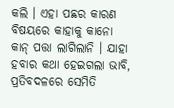କଲି । ଏହା ପଛର କାରଣ ବିଷୟରେ କାହାକୁ କାନୋ କାନ୍ ପତ୍ତା ଲାଗିଲାନି । ଯାହା ହବାର କଥା ହେଇଗଲା ଭାବି, ପ୍ରତିବଦଳରେ ସେମିତି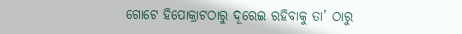ଗୋଟେ ହିପୋକ୍ରାଟଠାରୁ ଦୂରେଇ ରହିବାକୁ ତା’ ଠାରୁ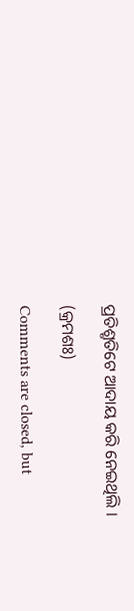ପ୍ରତିଶ୍ରୃତିଟେ ଆଦାୟ କରି ନେଇଥିଲି ।

(କ୍ରମଶଃ)

Comments are closed, but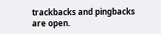trackbacks and pingbacks are open.